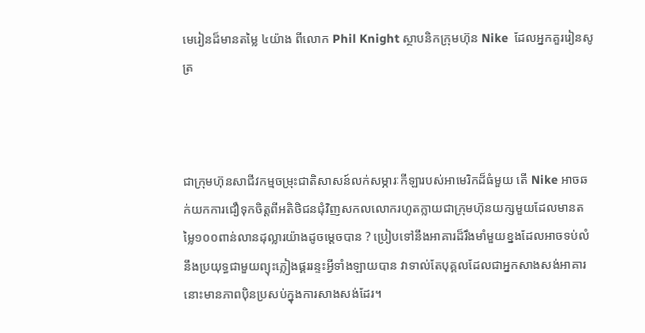មេរៀនដ៏មានតម្លៃ ៤យ៉ាង ពីលោក Phil Knight ស្ថាបនិកក្រុមហ៊ុន Nike  ដែលអ្នកគួររៀនសូត្រ



ជាក្រុមហ៊ុនសាជីវកម្មចម្រុះជាតិសាសន៍លក់សម្ភារៈកីឡារបស់អាមេរិកដ៏ធំមួយ តើ Nike អាចឆក់យកការជឿទុកចិត្តពីអតិថិជនជុំវិញសកលលោករហូតក្លាយជាក្រុមហ៊ុនយក្សមួយដែលមានតម្លៃ១០០ពាន់លានដុល្លារយ៉ាងដូចម្ដេចបាន ? ប្រៀបទៅនឹងអាគារដ៏រឹងមាំមួយខ្នងដែលអាចទប់លំនឹងប្រយុទ្ធជាមួយព្យុះភ្លៀងផ្គររន្ទះអ្វីទាំងឡាយបាន វាទាល់តែបុគ្គលដែលជាអ្នកសាងសង់អាគារនោះមានភាពប៉ិនប្រសប់ក្នុងការសាងសង់ដែរ។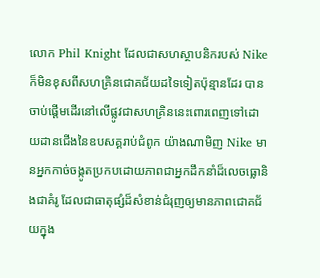លោក Phil Knight ដែលជាសហស្ថាបនិករបស់ Nike ក៏មិនខុសពីសហគ្រិនជោគជ័យដទៃទៀតប៉ុន្មានដែរ បានចាប់ផ្ដើមដើរនៅលើផ្លូវជាសហគ្រិននេះពោរពេញទៅដោយដានជើងនៃឧបសគ្គរាប់ជំពូក យ៉ាងណាមិញ Nike មានអ្នកកាច់ចង្កូតប្រកបដោយភាពជាអ្នកដឹកនាំដ៏លេចធ្លោនិងជាគំរូ ដែលជាធាតុផ្សំដ៏សំខាន់ជំរុញឲ្យមានភាពជោគជ័យក្នុង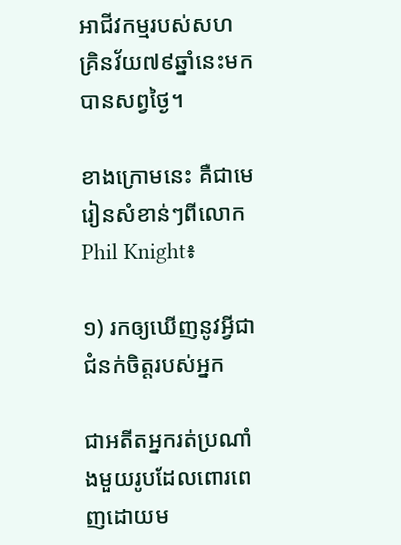អាជីវកម្មរបស់សហគ្រិនវ័យ៧៩ឆ្នាំនេះមកបានសព្វថ្ងៃ។

ខាងក្រោមនេះ គឺជាមេរៀនសំខាន់ៗពីលោក Phil Knight៖

១) រកឲ្យឃើញនូវអ្វីជាជំនក់ចិត្តរបស់អ្នក

ជាអតីតអ្នករត់ប្រណាំងមួយរូបដែលពោរពេញដោយម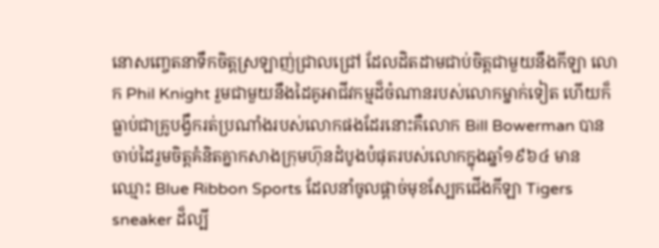នោសញ្ចេតនាទឹកចិត្តស្រឡាញ់ជ្រាលជ្រៅ ដែលដិតដាមជាប់ចិត្តជាមួយនឹងកីឡា លោក Phil Knight រួមជាមួយនឹងដៃគូអាជីវកម្មដ៏ចំណានរបស់លោកម្នាក់ទៀត ហើយក៏ធ្លាប់ជាគ្រូបង្វឹករត់ប្រណាំងរបស់លោកផងដែរនោះគឺលោក Bill Bowerman បានចាប់ដៃរួមចិត្តគំនិតគ្នាកសាងក្រុមហ៊ុនដំបូងបំផុតរបស់លោកក្នុងឆ្នាំ១៩៦៤ មានឈ្មោះ Blue Ribbon Sports ដែលនាំចូលផ្ដាច់មុខស្បែកជើងកីឡា Tigers sneaker ដ៏ល្បី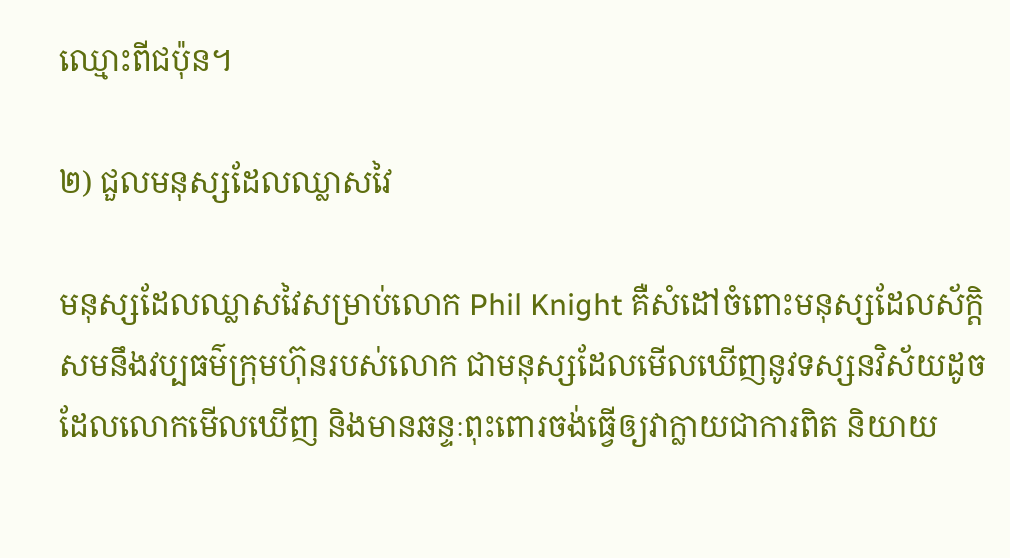ឈ្មោះពីជប៉ុន។

២) ជួលមនុស្សដែលឈ្លាសវៃ

មនុស្សដែលឈ្លាសវៃសម្រាប់លោក Phil Knight គឺសំដៅចំពោះមនុស្សដែលស័ក្ដិសមនឹងវប្បធម៌ក្រុមហ៊ុនរបស់លោក ជាមនុស្សដែលមើលឃើញនូវទស្សនវិស័យដូចដែលលោកមើលឃើញ និងមានឆន្ទៈពុះពោរចង់ធ្វើឲ្យវាក្លាយជាការពិត និយាយ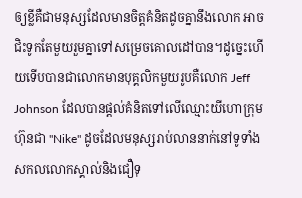ឲ្យខ្លីគឺជាមនុស្សដែលមានចិត្តគំនិតដូចគ្នានឹងលោក អាចជិះទូកតែមួយរួមគ្នាទៅសម្រេចគោលដៅបាន។ដូច្នេះហើយទើបបានជាលោកមានបុគ្គលិកមួយរូបគឺលោក Jeff Johnson ដែលបានផ្ដល់គំនិតទៅលើឈ្មោះយីហោក្រុមហ៊ុនជា "Nike" ដូចដែលមនុស្សរាប់លាននាក់នៅទូទាំងសកលលោកស្គាល់និងជឿទុ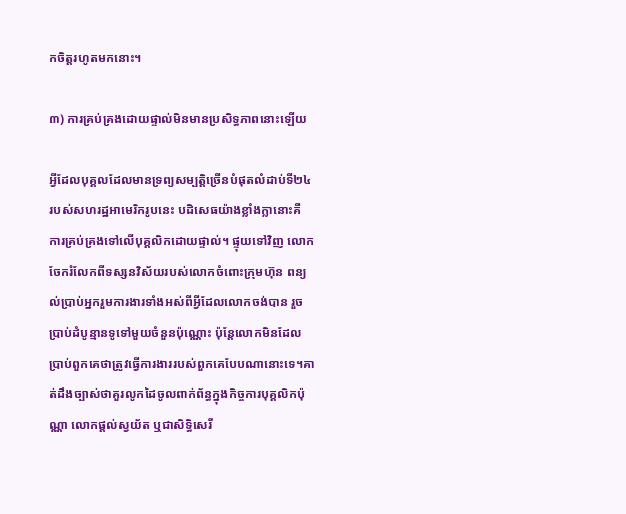កចិត្តរហូតមកនោះ។

៣) ការគ្រប់គ្រងដោយផ្ទាល់មិនមានប្រសិទ្ធភាពនោះឡើយ

អ្វីដែលបុគ្គលដែលមានទ្រព្យសម្បត្តិច្រើនបំផុតលំដាប់ទី២៤របស់សហរដ្ឋអាមេរិករូបនេះ បដិសេធយ៉ាងខ្លាំងក្លានោះគឺ ការគ្រប់គ្រងទៅលើបុគ្គលិកដោយផ្ទាល់។ ផ្ទុយទៅវិញ លោកចែករំលែកពីទស្សនវិស័យរបស់លោកចំពោះក្រុមហ៊ុន ពន្យល់ប្រាប់អ្នករួមការងារទាំងអស់ពីអ្វីដែលលោកចង់បាន រួចប្រាប់ដំបូន្មានទូទៅមួយចំនួនប៉ុណ្ណោះ ប៉ុន្តែលោកមិនដែលប្រាប់ពួកគេថាត្រូវធ្វើការងាររបស់ពួកគេបែបណានោះទេ។គាត់ដឹងច្បាស់ថាគួរលូកដៃចូលពាក់ព័ន្ធក្នុងកិច្ចការបុគ្គលិកប៉ុណ្ណា លោកផ្ដល់ស្វយ័ត ឬជាសិទ្ធិសេរី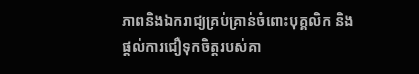ភាពនិងឯករាជ្យគ្រប់គ្រាន់ចំពោះបុគ្គលិក និងផ្ដល់ការជឿទុកចិត្តរបស់គា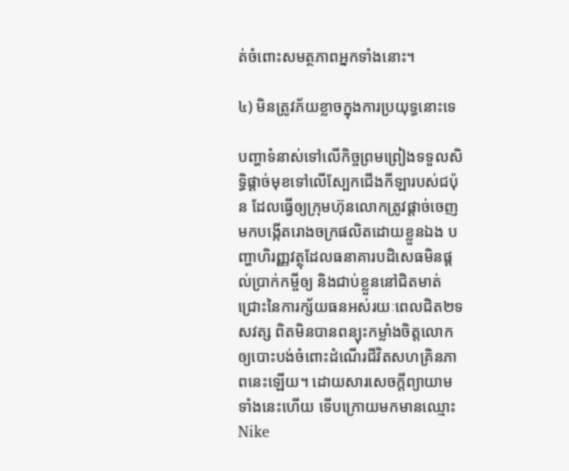ត់ចំពោះសមត្ថភាពអ្នកទាំងនោះ។

៤) មិនត្រូវភ័យខ្លាចក្នុងការប្រយុទ្ធនោះទេ

បញ្ហាទំនាស់ទៅលើកិច្ចព្រមព្រៀងទទួលសិទ្ធិផ្ដាច់មុខទៅលើស្បែកជើងកីឡារបស់ជប៉ុន ដែលធ្វើឲ្យក្រុមហ៊ុនលោកត្រូវផ្ដាច់ចេញមកបង្កើតរោងចក្រផលិតដោយខ្លួនឯង បញ្ហាហិរញ្ញវត្ថុដែលធនាគារបដិសេធមិនផ្ដល់ប្រាក់កម្ចីឲ្យ និងជាប់ខ្លួននៅជិតមាត់ជ្រោះនៃការក្ស័យធនអស់រយៈពេលជិត២ទសវត្ស ពិតមិនបានពន្យុះកម្លាំងចិត្តលោកឲ្យបោះបង់ចំពោះដំណើរជីវិតសហគ្រិនភាពនេះឡើយ។ ដោយសារសេចក្ដីព្យាយាមទាំងនេះហើយ ទើបក្រោយមកមានឈ្មោះ Nike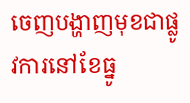ចេញបង្ហាញមុខជាផ្លូវការនៅខែធ្នូ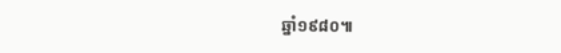ឆ្នាំ១៩៨០៕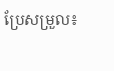ប្រែសម្រួល៖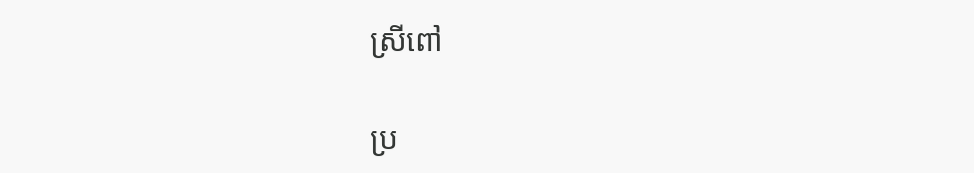ស្រីពៅ

ប្រ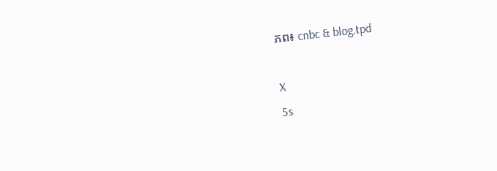ភព៖ cnbc & blog.tpd

X
5s